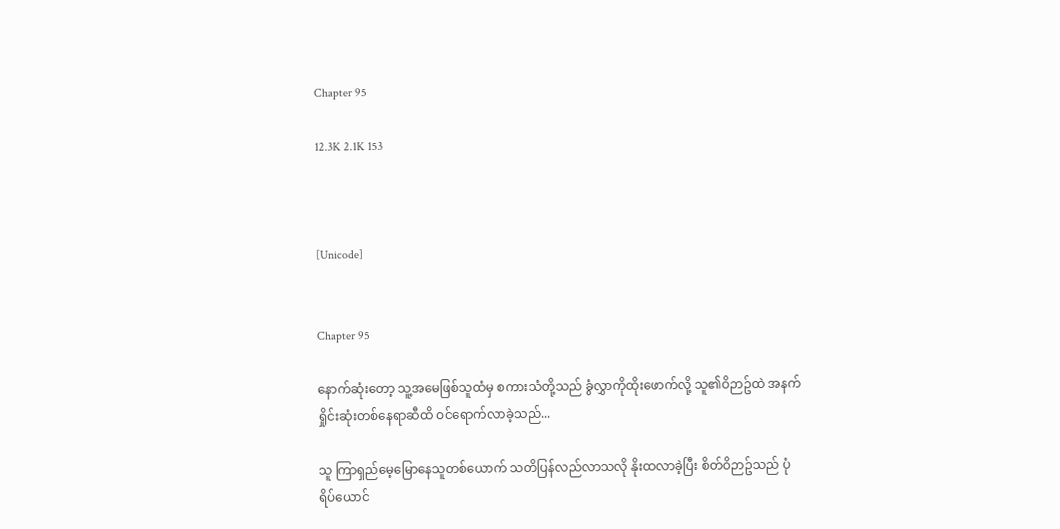Chapter 95

12.3K 2.1K 153



[Unicode]


Chapter 95

နောက်ဆုံးတော့ သူ့အမေဖြစ်သူထံမှ စကားသံတို့သည် ခွံလွှာကိုထိုးဖောက်လို့ သူ၏ဝိဉာဥ်ထဲ အနက်ရှိုင်းဆုံးတစ်နေရာဆီထိ ဝင်ရောက်လာခဲ့သည်...

သူ ကြာရှည်မေ့မြောနေသူတစ်ယောက် သတိပြန်လည်လာသလို နိုးထလာခဲ့ပြီး စိတ်ဝိဉာဥ်သည် ပုံရိပ်ယောင်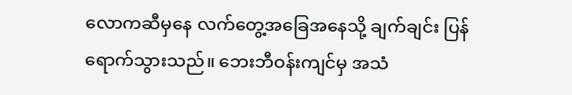လောကဆီမှနေ လက်တွေ့အခြေအနေသို့ ချက်ချင်း ပြန်ရောက်သွားသည်။ ဘေးဘီဝန်းကျင်မှ အသံ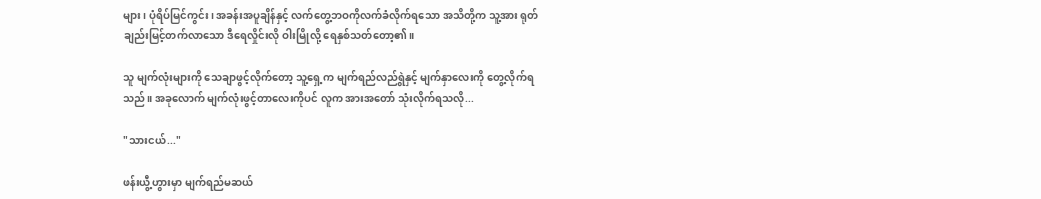များ၊ ပုံရိပ်မြင်ကွင်း၊ အခန်းအပူချိန်နှင့် လက်တွေ့ဘဝကိုလက်ခံလိုက်ရသော အသိတို့က သူ့အား ရုတ်ချည်းမြင့်တက်လာသော ဒီရေလှိုင်းလို ဝါးမြိုလို့ ရေနှစ်သတ်တော့၏။

သူ မျက်လုံးများကို သေချာဖွင့်လိုက်တော့ သူ့ရှေ့က မျက်ရည်လည်ရွဲနှင့် မျက်နှာလေးကို တွေ့လိုက်ရသည်။ အခုလောက် မျက်လုံးဖွင့်တာလေးကိုပင် လူက အားအတော် သုံးလိုက်ရသလို...

"သားငယ်..."

ဖန်းယွီ့ဟွားမှာ မျက်ရည်မဆယ်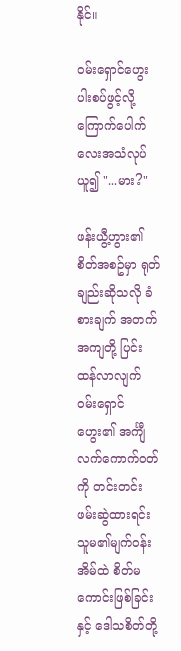နိုင်။

ဝမ်းရှောင်ဟွေး ပါးစပ်ဖွင့်လို့ ကြောက်ပေါက်လေးအသံလုပ်ယူ၍ "...မား?"

ဖန်းယွီ့ဟွား၏ စိတ်အစဥ်မှာ ရုတ်ချည်းဆိုသလို ခံစားချက် အတက်အကျတို့ ပြင်းထန်လာလျက် ဝမ်းရှောင်ဟွေး၏ အင်္ကျီလက်ကောက်ဝတ်ကို တင်းတင်းဖမ်းဆွဲထားရင်း သူမ၏မျက်ဝန်းအိမ်ထဲ စိတ်မကောင်းဖြစ်ခြင်းနှင့် ဒေါသစိတ်တို့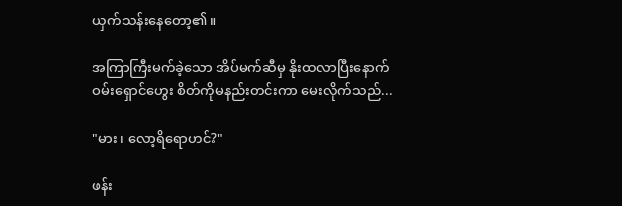ယှက်သန်းနေတော့၏။

အကြာကြီးမက်ခဲ့သော အိပ်မက်ဆီမှ နိုးထလာပြီးနောက် ဝမ်းရှောင်ဟွေး စိတ်ကိုမနည်းတင်းကာ မေးလိုက်သည်...

"မား၊ လော့ရိရောဟင်?"

ဖန်း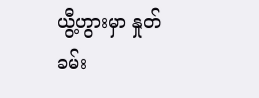ယွီ့ဟွားမှာ နှုတ်ခမ်း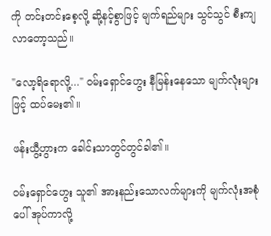ကို တင်းတင်းစေ့လို့ ဆို့နင့်စွာဖြင့် မျက်ရည်များ သွင်သွင် စီးကျလာတော့သည်။

"လော့ရိရောလို့..." ဝမ်းရှောင်ဟွေး နီမြန်းနေသော မျက်လုံးများဖြင့် ထပ်မေး၏။

ဖန်းယွီ့ဟွားက ခေါင်းသာတွင်တွင်ခါ၏။

ဝမ်းရှောင်ဟွေး သူ၏ အားနည်းသောလက်များကို မျက်လုံးအစုံပေါ် အုပ်ကာလို့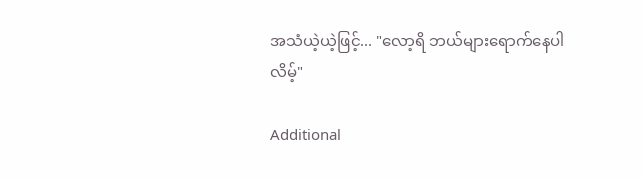အသံယဲ့ယဲ့ဖြင့်... "လော့ရိ ဘယ်များရောက်နေပါလိမ့်"

Additional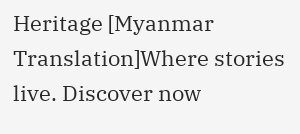Heritage [Myanmar Translation]Where stories live. Discover now